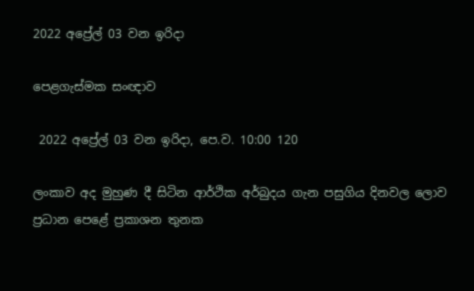2022 අප්‍රේල් 03 වන ඉරිදා

පෙළගැස්මක සංඥාව

 2022 අප්‍රේල් 03 වන ඉරිදා, පෙ.ව. 10:00 120

ලංකාව අද මුහුණ දී සිටින ආර්ථික අර්බුදය ගැන පසුගිය දිනවල ලොව ප්‍රධාන පෙළේ ප්‍රකාශන තුනක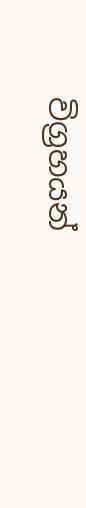විග්‍රහයන්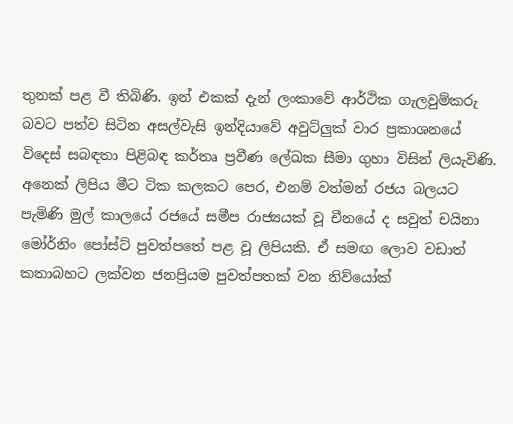තුනක් පළ වී තිබිණි. ඉන් එකක් දැන් ලංකාවේ ආර්ථික ගැලවුම්කරු බවට පත්ව සිටින අසල්වැසි ඉන්දියාවේ අවුට්ලුක් වාර ප්‍රකාශනයේ විදෙස් සබඳතා පිළිබඳ කර්තෘ ප්‍රවීණ ලේඛක සීමා ගුහා විසින් ලියැවිණි. අනෙක් ලිපිය මීට ටික කලකට පෙර, එනම් වත්මන් රජය බලයට පැමිණි මුල් කාලයේ රජයේ සමීප රාජ්‍යයක් වූ චීනයේ ද සවුත් චයිනා මෝර්නිං පෝස්ට් පුවත්පතේ පළ වූ ලිපියකි. ඒ සමඟ ලොව වඩාත් කතාබහට ලක්වන ජනප්‍රියම පුවත්පතක් වන නිව්යෝක්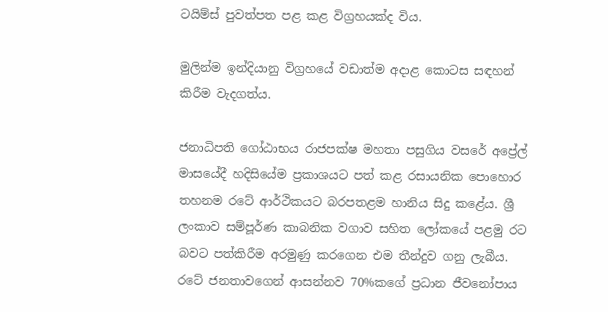ටයිම්ස් පුවත්පත පළ කළ විග්‍රහයක්ද විය.

මුලින්ම ඉන්දියානු විග්‍රහයේ වඩාත්ම අදාළ කොටස සඳහන් කිරීම වැදගත්ය.

ජනාධිපති ගෝඨාභය රාජපක්ෂ මහතා පසුගිය වසරේ අප්‍රේල් මාසයේදී හදිසියේම ප්‍රකාශයට පත් කළ රසායනික පොහොර තහනම රටේ ආර්ථිකයට බරපතළම හානිය සිදු කළේය. ශ්‍රී ලංකාව සම්පූර්ණ කාබනික වගාව සහිත ලෝකයේ පළමු රට බවට පත්කිරීම අරමුණු කරගෙන එම තීන්දුව ගනු ලැබීය. රටේ ජනතාවගෙන් ආසන්නව 70%කගේ ප්‍රධාන ජීවනෝපාය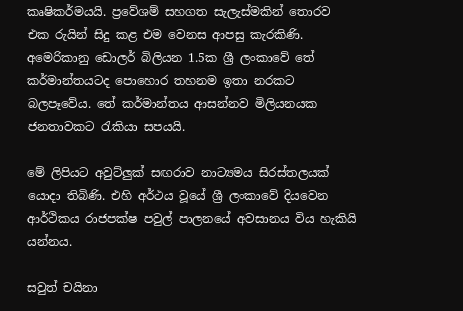කෘෂිකර්මයයි. ප්‍රවේශම් සහගත සැලැස්මකින් තොරව එක රුයින් සිදු කළ එම වෙනස ආපසු කැරකිණි. අමෙරිකානු ඩොලර් බිලියන 1.5ක ශ්‍රී ලංකාවේ තේ කර්මාන්තයටද පොහොර තහනම ඉතා නරකට බලපෑවේය. තේ කර්මාන්තය ආසන්නව මිලියනයක ජනතාවකට රැකියා සපයයි.

මේ ලිපියට අවුට්ලුක් සඟරාව නාට්‍යමය සිරස්තලයක් යොදා තිබිණි. එහි අර්ථය වූයේ ශ්‍රී ලංකාවේ දියවෙන ආර්ථිකය රාජපක්ෂ පවුල් පාලනයේ අවසානය විය හැකියි යන්නය.

සවුත් චයිනා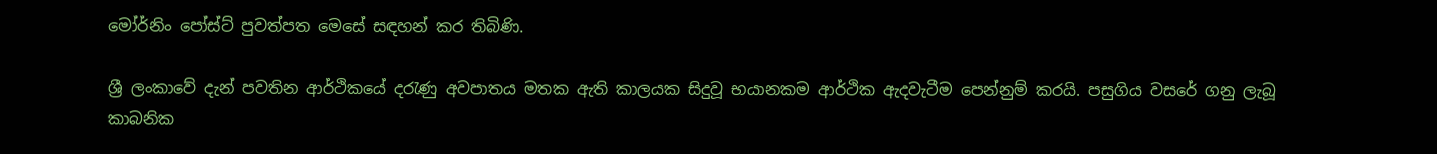මෝර්නිං පෝස්ට් පුවත්පත මෙසේ සඳහන් කර තිබිණි.

ශ්‍රී ලංකාවේ දැන් පවතින ආර්ථිකයේ දරැණු අවපාතය මතක ඇති කාලයක සිදුවූ භයානකම ආර්ථික ඇදවැටීම පෙන්නුම් කරයි. පසුගිය වසරේ ගනු ලැබූ කාබනික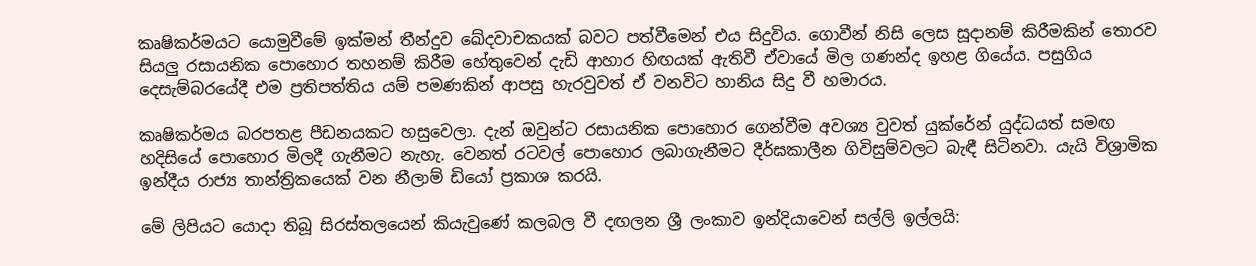කෘෂිකර්මයට යොමුවීමේ ඉක්මන් තීන්දුව ඛේදවාචකයක් බවට පත්වීමෙන් එය සිදුවිය. ගොවීන් නිසි ලෙස සූදානම් කිරීමකින් තොරව සියලු රසායනික පොහොර තහනම් කිරීම හේතුවෙන් දැඩි ආහාර හිඟයක් ඇතිවී ඒවායේ මිල ගණන්ද ඉහළ ගියේය. පසුගිය දෙසැම්බරයේදී එම ප්‍රතිපත්තිය යම් පමණකින් ආපසු හැරවුවත් ඒ වනවිට හානිය සිදු වී හමාරය.

කෘෂිකර්මය බරපතළ පීඩනයකට හසුවෙලා. දැන් ඔවුන්ට රසායනික පොහොර ගෙන්වීම අවශ්‍ය වුවත් යුක්රේන් යුද්ධයත් සමඟ හදිසියේ පොහොර මිලදී ගැනීමට නැහැ. වෙනත් රටවල් පොහොර ලබාගැනීමට දීර්ඝකාලීන ගිවිසුම්වලට බැඳී සිටිනවා. යැයි විශ්‍රාමික ඉන්දීය රාජ්‍ය තාන්ත්‍රිකයෙක් වන නීලාම් ඩියෝ ප්‍රකාශ කරයි.

මේ ලිපියට යොදා තිබූ සිරස්තලයෙන් කියැවුණේ කලබල වී දඟලන ශ්‍රී ලංකාව ඉන්දියාවෙන් සල්ලි ඉල්ලයි: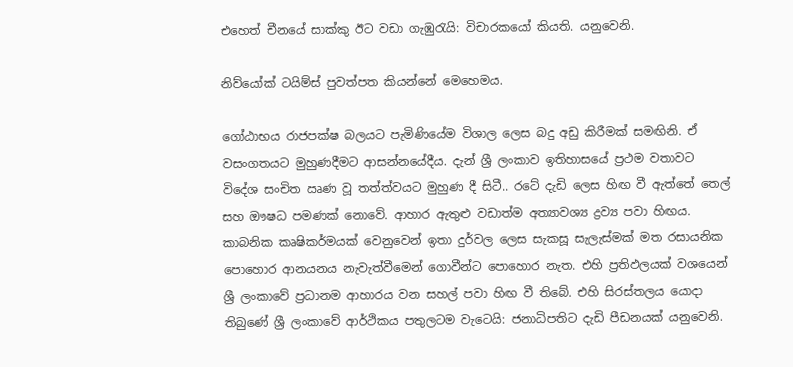එහෙත් චීනයේ සාක්කු ඊට වඩා ගැඹුරැයි: විචාරකයෝ කියති. යනුවෙනි.

නිව්යෝක් ටයිම්ස් පුවත්පත කියන්නේ මෙහෙමය.

ගෝඨාභය රාජපක්ෂ බලයට පැමිණියේම විශාල ලෙස බදු අඩු කිරීමක් සමඟිනි. ඒ වසංගතයට මුහුණදීමට ආසන්නයේදීය. දැන් ශ්‍රී ලංකාව ඉතිහාසයේ ප්‍රථම වතාවට විදේශ සංචිත ඍණ වූ තත්ත්වයට මුහුණ දී සිටී.. රටේ දැඩි ලෙස හිඟ වී ඇත්තේ තෙල් සහ ඖෂධ පමණක් නොවේ. ආහාර ඇතුළු වඩාත්ම අත්‍යාවශ්‍ය ද්‍රව්‍ය පවා හිඟය. කාබනික කෘෂිකර්මයක් වෙනුවෙන් ඉතා දුර්වල ලෙස සැකසූ සැලැස්මක් මත රසායනික පොහොර ආනයනය නැවැත්වීමෙන් ගොවීන්ට පොහොර නැත. එහි ප්‍රතිඵලයක් වශයෙන් ශ්‍රී ලංකාවේ ප්‍රධානම ආහාරය වන සහල් පවා හිඟ වී තිබේ. එහි සිරස්තලය යොදා තිබුණේ ශ්‍රී ලංකාවේ ආර්ථිකය පතුලටම වැටෙයි: ජනාධිපතිට දැඩි පීඩනයක් යනුවෙනි.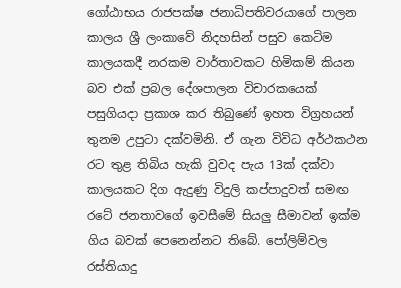ගෝඨාභය රාජපක්ෂ ජනාධිපතිවරයාගේ පාලන කාලය ශ්‍රී ලංකාවේ නිදහසින් පසුව කෙටිම කාලයකදී නරකම වාර්තාවකට හිමිකම් කියන බව එක් ප්‍රබල දේශපාලන විචාරකයෙක් පසුගියදා ප්‍රකාශ කර තිබුණේ ඉහත විග්‍රහයන් තුනම උපුටා දක්වමිනි. ඒ ගැන විවිධ අර්ථකථන රට තුළ තිබිය හැකි වුවද පැය 13ක් දක්වා කාලයකට දිග ඇදුණු විදුලි කප්පාදුවත් සමඟ රටේ ජනතාවගේ ඉවසීමේ සියලු සීමාවන් ඉක්ම ගිය බවක් පෙනෙන්නට තිබේ. පෝලිම්වල රස්තියාදු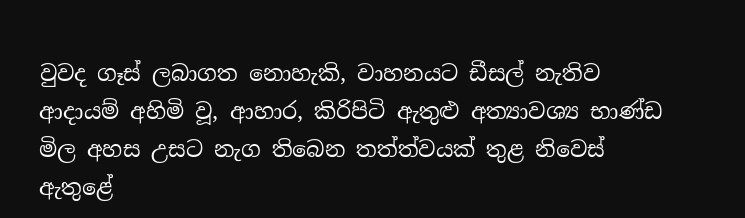වුවද ගෑස් ලබාගත නොහැකි, වාහනයට ඩීසල් නැතිව ආදායම් අහිමි වූ, ආහාර, කිරිපිටි ඇතුළු අත්‍යාවශ්‍ය භාණ්ඩ මිල අහස උසට නැග තිබෙන තත්ත්වයක් තුළ නිවෙස් ඇතුළේ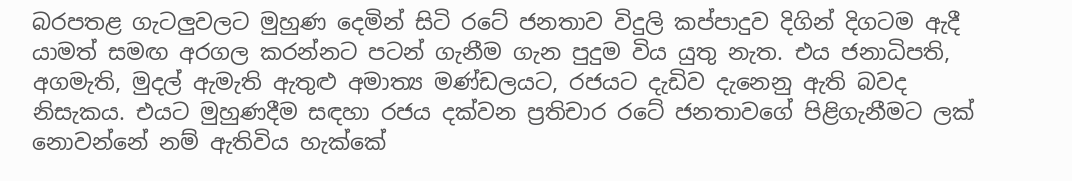බරපතළ ගැටලුවලට මුහුණ දෙමින් සිටි රටේ ජනතාව විදුලි කප්පාදුව දිගින් දිගටම ඇදී යාමත් සමඟ අරගල කරන්නට පටන් ගැනීම ගැන පුදුම විය යුතු නැත. එය ජනාධිපති, අගමැති, මුදල් ඇමැති ඇතුළු අමාත්‍ය මණ්ඩලයට, රජයට දැඩිව දැනෙනු ඇති බවද නිසැකය. එයට මුහුණදීම සඳහා රජය දක්වන ප්‍රතිචාර රටේ ජනතාවගේ පිළිගැනීමට ලක් නොවන්නේ නම් ඇතිවිය හැක්කේ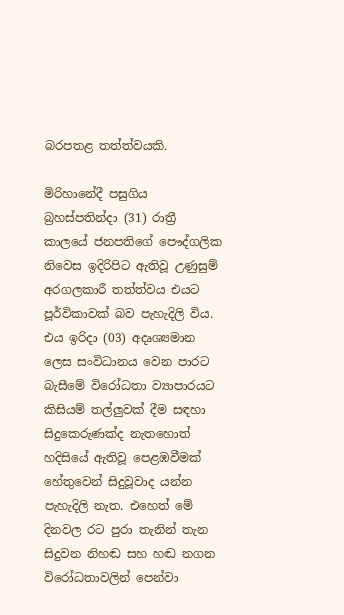බරපතළ තත්ත්වයකි.

මිරිහානේදී පසුගිය බ්‍රහස්පතින්දා (31) රාත්‍රී කාලයේ ජනපතිගේ පෞද්ගලික නිවෙස ඉදිරිපිට ඇතිවූ උණුසුම් අරගලකාරී තත්ත්වය එයට පූර්විකාවක් බව පැහැදිලි විය. එය ඉරිදා (03) අදෘශ්‍යමාන ලෙස සංවිධානය වෙන පාරට බැසීමේ විරෝධතා ව්‍යාපාරයට කිසියම් තල්ලුවක් දීම සඳහා සිදුකෙරුණක්ද නැතහොත් හදිසියේ ඇතිවූ පෙළඹවීමක් හේතුවෙන් සිදුවූවාද යන්න පැහැදිලි නැත. එහෙත් මේ දිනවල රට පුරා තැනින් තැන සිදුවන නිහඬ සහ හඬ නගන විරෝධතාවලින් පෙන්වා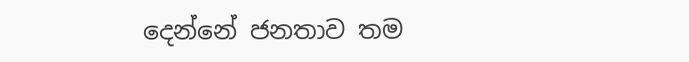දෙන්නේ ජනතාව තම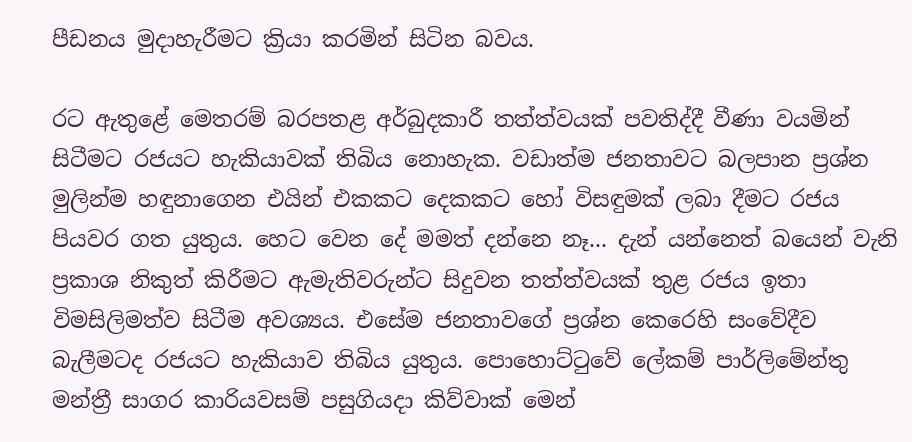පීඩනය මුදාහැරීමට ක්‍රියා කරමින් සිටින බවය.

රට ඇතුළේ මෙතරම් බරපතළ අර්බුදකාරී තත්ත්වයක් පවතිද්දී වීණා වයමින් සිටීමට රජයට හැකියාවක් තිබිය නොහැක. වඩාත්ම ජනතාවට බලපාන ප්‍රශ්න මුලින්ම හඳුනාගෙන එයින් එකකට දෙකකට හෝ විසඳුමක් ලබා දීමට රජය පියවර ගත යුතුය. හෙට වෙන දේ මමත් දන්නෙ නෑ... දැන් යන්නෙත් බයෙන් වැනි ප්‍රකාශ නිකුත් කිරීමට ඇමැතිවරුන්ට සිදුවන තත්ත්වයක් තුළ රජය ඉතා විමසිලිමත්ව සිටීම අවශ්‍යය. එසේම ජනතාවගේ ප්‍රශ්න කෙරෙහි සංවේදීව බැලීමටද රජයට හැකියාව තිබිය යුතුය. පොහොට්ටුවේ ලේකම් පාර්ලිමේන්තු මන්ත්‍රී සාගර කාරියවසම් පසුගියදා කිව්වාක් මෙන්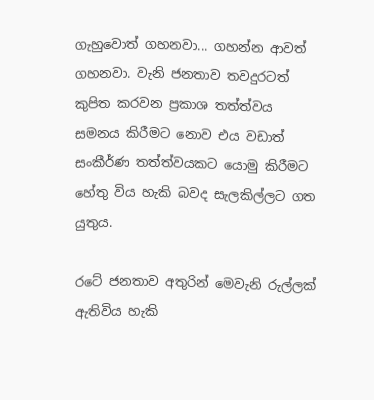ගැහුවොත් ගහනවා... ගහන්න ආවත් ගහනවා. වැනි ජනතාව තවදුරටත් කුපිත කරවන ප්‍රකාශ තත්ත්වය සමනය කිරීමට නොව එය වඩාත් සංකීර්ණ තත්ත්වයකට යොමු කිරීමට හේතු විය හැකි බවද සැලකිල්ලට ගත යුතුය.

රටේ ජනතාව අතුරින් මෙවැනි රුල්ලක් ඇතිවිය හැකි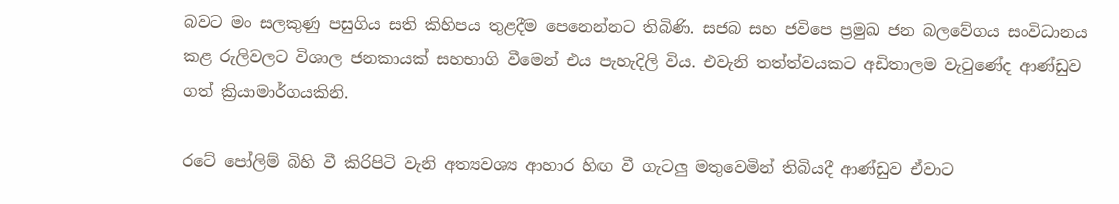බවට මං සලකුණු පසුගිය සති කිහිපය තුළදීම පෙනෙන්නට තිබිණි. සජබ සහ ජවිපෙ ප්‍රමුඛ ජන බලවේගය සංවිධානය කළ රුලිවලට විශාල ජනකායක් සහභාගි වීමෙන් එය පැහැදිලි විය. එවැනි තත්ත්වයකට අඩිතාලම වැටුණේද ආණ්ඩුව ගත් ක්‍රියාමාර්ගයකිනි.

රටේ පෝලිම් බිහි වී කිරිපිටි වැනි අත්‍යවශ්‍ය ආහාර හිඟ වී ගැටලු මතුවෙමින් තිබියදී ආණ්ඩුව ඒවාට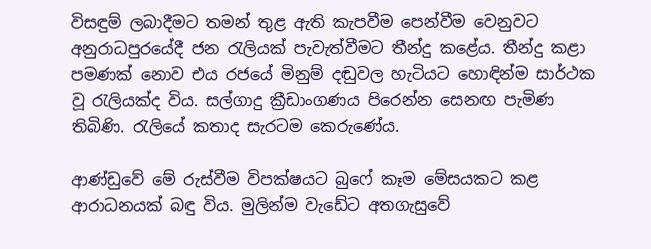විසඳුම් ලබාදීමට තමන් තුළ ඇති කැපවීම පෙන්වීම වෙනුවට අනුරාධපුරයේදී ජන රැලියක් පැවැත්වීමට තීන්දු කළේය. තීන්දු කළා පමණක් නොව එය රජයේ මිනුම් දඬුවල හැටියට හොඳින්ම සාර්ථක වූ රැලියක්ද විය. සල්ගාදු ක්‍රීඩාංගණය පිරෙන්න සෙනඟ පැමිණ තිබිණි. රැලියේ කතාද සැරටම කෙරුණේය.

ආණ්ඩුවේ මේ රුස්වීම විපක්ෂයට බුෆේ කෑම මේසයකට කළ ආරාධනයක් බඳු විය. මුලින්ම වැඩේට අතගැසුවේ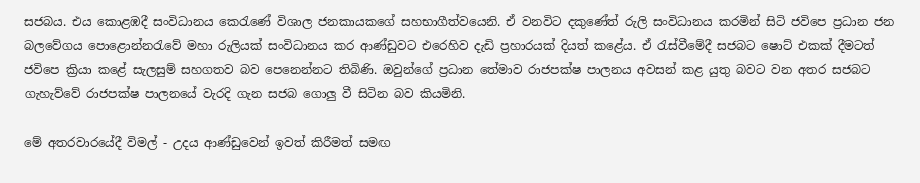සජබය. එය කොළඹදී සංවිධානය කෙරැණේ විශාල ජනකායකගේ සහභාගීත්වයෙනි. ඒ වනවිට දකුණේත් රුලි සංවිධානය කරමින් සිටි ජවිපෙ ප්‍රධාන ජන බලවේගය පොළොන්නරැවේ මහා රුලියක් සංවිධානය කර ආණ්ඩුවට එරෙහිව දැඩි ප්‍රහාරයක් දියත් කළේය. ඒ රැස්වීමේදී සජබට ෂොට් එකක් දීමටත් ජවිපෙ ක්‍රියා කළේ සැලසුම් සහගතව බව පෙනෙන්නට තිබිණි. ඔවුන්ගේ ප්‍රධාන තේමාව රාජපක්ෂ පාලනය අවසන් කළ යුතු බවට වන අතර සජබට ගැහැව්වේ රාජපක්ෂ පාලනයේ වැරදි ගැන සජබ ගොලු වී සිටින බව කියමිනි.

මේ අතරවාරයේදී විමල් - උදය ආණ්ඩුවෙන් ඉවත් කිරීමත් සමඟ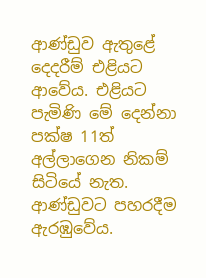ආණ්ඩුව ඇතුළේ දෙදරීම් එළියට ආවේය. එළියට පැමිණි මේ දෙන්නා පක්ෂ 11ත් අල්ලාගෙන නිකම් සිටියේ නැත. ආණ්ඩුවට පහරදීම ඇරඹුවේය.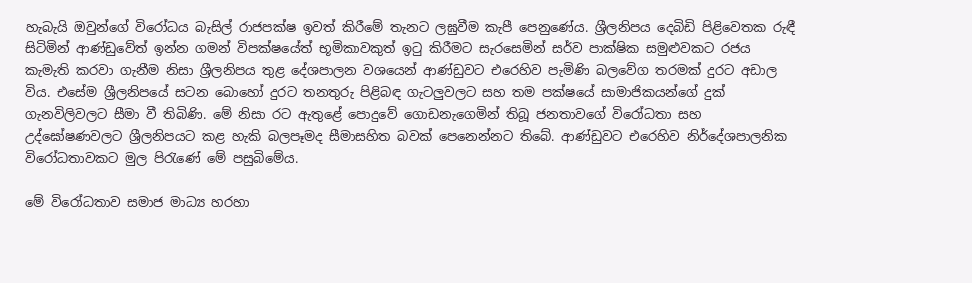හැබැයි ඔවුන්ගේ විරෝධය බැසිල් රාජපක්ෂ ඉවත් කිරීමේ තැනට ලඝුවීම කැපී පෙනුණේය. ශ්‍රීලනිපය දෙබිඩි පිළිවෙතක රුඳී සිටිමින් ආණ්ඩුවේත් ඉන්න ගමන් විපක්ෂයේත් භූමිකාවකුත් ඉටු කිරීමට සැරසෙමින් සර්ව පාක්ෂික සමුළුවකට රජය කැමැති කරවා ගැනීම නිසා ශ්‍රීලනිපය තුළ දේශපාලන වශයෙන් ආණ්ඩුවට එරෙහිව පැමිණි බලවේග තරමක් දුරට අඩාල විය. එසේම ශ්‍රීලනිපයේ සටන බොහෝ දුරට තනතුරු පිළිබඳ ගැටලුවලට සහ තම පක්ෂයේ සාමාජිකයන්ගේ දුක් ගැනවිලිවලට සීමා වී තිබිණි. මේ නිසා රට ඇතුළේ පොදුවේ ගොඩනැගෙමින් තිබූ ජනතාවගේ විරෝධතා සහ උද්ඝෝෂණවලට ශ්‍රීලනිපයට කළ හැකි බලපෑමද සීමාසහිත බවක් පෙනෙන්නට තිබේ. ආණ්ඩුවට එරෙහිව නිර්දේශපාලනික විරෝධතාවකට මුල පිරැණේ මේ පසුබිමේය.

මේ විරෝධතාව සමාජ මාධ්‍ය හරහා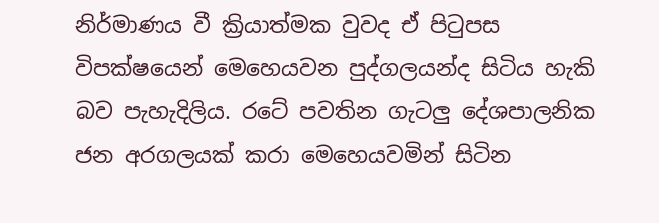නිර්මාණය වී ක්‍රියාත්මක වුවද ඒ පිටුපස විපක්ෂයෙන් මෙහෙයවන පුද්ගලයන්ද සිටිය හැකි බව පැහැදිලිය. රටේ පවතින ගැටලු දේශපාලනික ජන අරගලයක් කරා මෙහෙයවමින් සිටින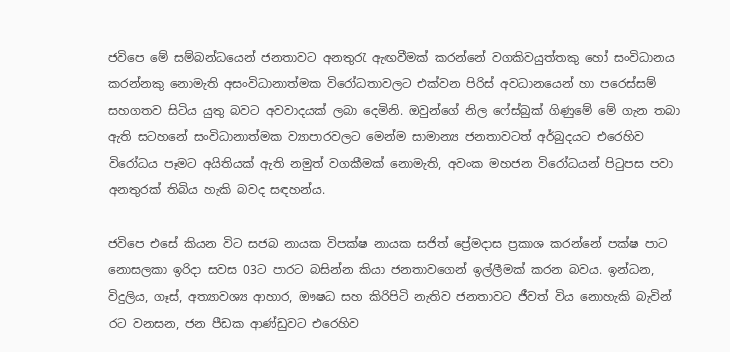ජවිපෙ මේ සම්බන්ධයෙන් ජනතාවට අනතුරැ ඇඟවීමක් කරන්නේ වගකිවයුත්තකු හෝ සංවිධානය කරන්නකු නොමැති අසංවිධානාත්මක විරෝධතාවලට එක්වන පිරිස් අවධානයෙන් හා පරෙස්සම් සහගතව සිටිය යුතු බවට අවවාදයක් ලබා දෙමිනි. ඔවුන්ගේ නිල ෆේස්බුක් ගිණුමේ මේ ගැන තබා ඇති සටහනේ සංවිධානාත්මක ව්‍යාපාරවලට මෙන්ම සාමාන්‍ය ජනතාවටත් අර්බුදයට එරෙහිව විරෝධය පෑමට අයිතියක් ඇති නමුත් වගකීමක් නොමැති, අවංක මහජන විරෝධයන් පිටුපස පවා අනතුරක් තිබිය හැකි බවද සඳහන්ය.

ජවිපෙ එසේ කියන විට සජබ නායක විපක්ෂ නායක සජිත් ප්‍රේමදාස ප්‍රකාශ කරන්නේ පක්ෂ පාට නොසලකා ඉරිදා සවස 03ට පාරට බසින්න කියා ජනතාවගෙන් ඉල්ලීමක් කරන බවය. ඉන්ධන, විදුලිය, ගෑස්, අත්‍යාවශ්‍ය ආහාර, ඖෂධ සහ කිරිපිටි නැතිව ජනතාවට ජීවත් විය නොහැකි බැවින් රට වනසන, ජන පීඩක ආණ්ඩුවට එරෙහිව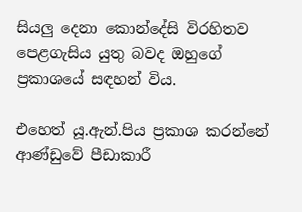සියලු දෙනා කොන්දේසි විරහිතව පෙළගැසිය යුතු බවද ඔහුගේ ප්‍රකාශයේ සඳහන් විය.

එහෙත් යූ.ඇන්.පිය ප්‍රකාශ කරන්නේ ආණ්ඩුවේ පීඩාකාරී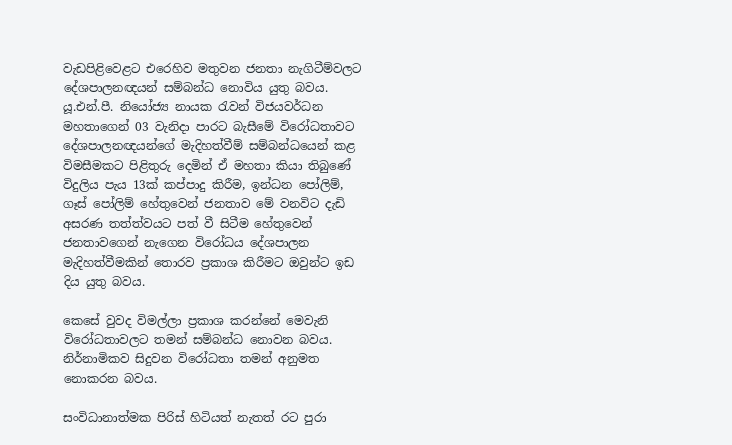වැඩපිළිවෙළට එරෙහිව මතුවන ජනතා නැගිටීම්වලට දේශපාලනඥයන් සම්බන්ධ නොවිය යුතු බවය. යූ.එන්.පී. නියෝජ්‍ය නායක රැවන් විජයවර්ධන මහතාගෙන් 03 වැනිදා පාරට බැසීමේ විරෝධතාවට දේශපාලනඥයන්ගේ මැදිහත්වීම් සම්බන්ධයෙන් කළ විමසීමකට පිළිතුරු දෙමින් ඒ මහතා කියා තිබුණේ විදුලිය පැය 13ක් කප්පාදු කිරීම, ඉන්ධන පෝලිම්, ගෑස් පෝලිම් හේතුවෙන් ජනතාව මේ වනවිට දැඩි අසරණ තත්ත්වයට පත් වී සිටීම හේතුවෙන් ජනතාවගෙන් නැගෙන විරෝධය දේශපාලන මැදිහත්වීමකින් තොරව ප්‍රකාශ කිරීමට ඔවුන්ට ඉඩ දිය යුතු බවය.

කෙසේ වුවද විමල්ලා ප්‍රකාශ කරන්නේ මෙවැනි විරෝධතාවලට තමන් සම්බන්ධ නොවන බවය. නිර්නාමිකව සිදුවන විරෝධතා තමන් අනුමත නොකරන බවය.

සංවිධානාත්මක පිරිස් හිටියත් නැතත් රට පුරා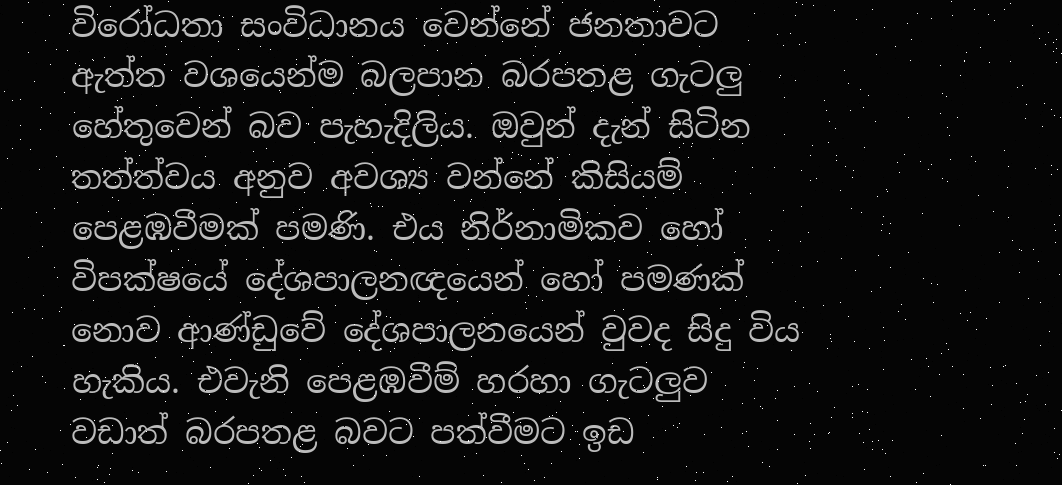විරෝධතා සංවිධානය වෙන්නේ ජනතාවට ඇත්ත වශයෙන්ම බලපාන බරපතළ ගැටලු හේතුවෙන් බව පැහැදිලිය. ඔවුන් දැන් සිටින තත්ත්වය අනුව අවශ්‍ය වන්නේ කිසියම් පෙළඹවීමක් පමණි. එය නිර්නාමිකව හෝ විපක්ෂයේ දේශපාලනඥයෙන් හෝ පමණක් නොව ආණ්ඩුවේ දේශපාලනයෙන් වුවද සිදු විය හැකිය. එවැනි පෙළඹවීම් හරහා ගැටලුව වඩාත් බරපතළ බවට පත්වීමට ඉඩ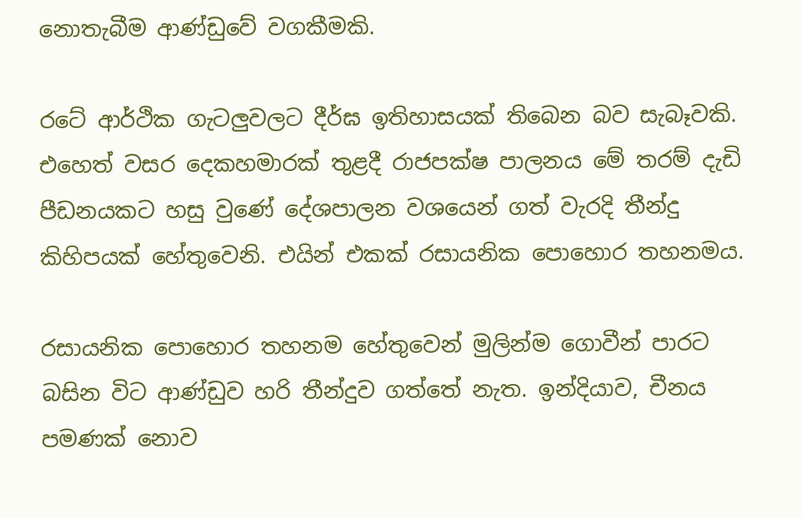නොතැබීම ආණ්ඩුවේ වගකීමකි.

රටේ ආර්ථික ගැටලුවලට දීර්ඝ ඉතිහාසයක් තිබෙන බව සැබෑවකි. එහෙත් වසර දෙකහමාරක් තුළදී රාජපක්ෂ පාලනය මේ තරම් දැඩි පීඩනයකට හසු වුණේ දේශපාලන වශයෙන් ගත් වැරදි තීන්දු කිහිපයක් හේතුවෙනි. එයින් එකක් රසායනික පොහොර තහනමය.

රසායනික පොහොර තහනම හේතුවෙන් මුලින්ම ගොවීන් පාරට බසින විට ආණ්ඩුව හරි තීන්දුව ගත්තේ නැත. ඉන්දියාව, චීනය පමණක් නොව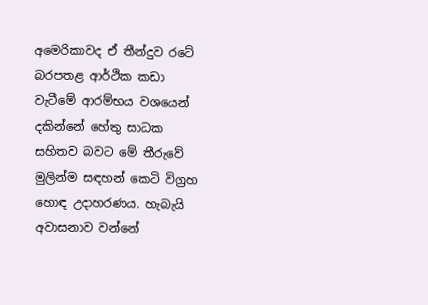අමෙරිකාවද ඒ තීන්දුව රටේ බරපතළ ආර්ථික කඩා වැටීමේ ආරම්භය වශයෙන් දකින්නේ හේතු සාධක සහිතව බවට මේ තීරුවේ මුලින්ම සඳහන් කෙටි විග්‍රහ හොඳ උදාහරණය. හැබැයි අවාසනාව වන්නේ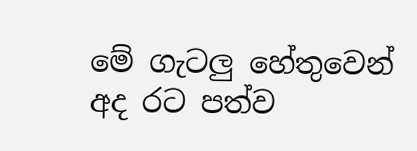මේ ගැටලු හේතුවෙන් අද රට පත්ව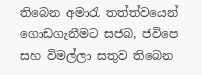තිබෙන අමාරැ තත්ත්වයෙන් ගොඩගැනීමට සජබ, ජවිපෙ සහ විමල්ලා සතුව තිබෙන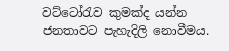වට්ටෝරැව කුමක්ද යන්න ජනතාවට පැහැදිලි නොවීමය.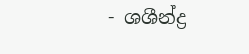- ශශීන්ද්‍ර